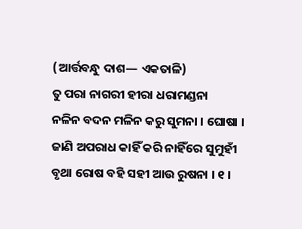(ଆର୍ତ୍ତବନ୍ଧୁ ଦାଶ— ଏକତାଳି)
ତୁ ପରା ନାଗରୀ ହୀରା ଧରାମଣ୍ଡନା
ନଳିନ ବଦନ ମଳିନ କରୁ ସୁମନା । ଘୋଷା ।
ଜାଣି ଅପରାଧ କାହିଁ କରି ନାହିଁରେ ସୁମୁହୀଁ
ବୃଥା ରୋଷ ବହି ସହୀ ଆଉ ରୁଷନା । ୧ ।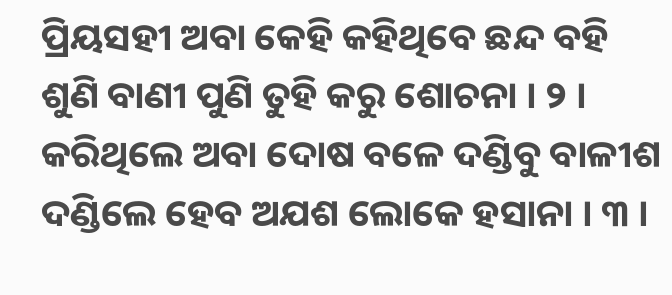ପ୍ରିୟସହୀ ଅବା କେହି କହିଥିବେ ଛନ୍ଦ ବହି
ଶୁଣି ବାଣୀ ପୁଣି ତୁହି କରୁ ଶୋଚନା । ୨ ।
କରିଥିଲେ ଅବା ଦୋଷ ବଳେ ଦଣ୍ଡିବୁ ବାଳୀଶ
ଦଣ୍ଡିଲେ ହେବ ଅଯଶ ଲୋକେ ହସାନା । ୩ ।